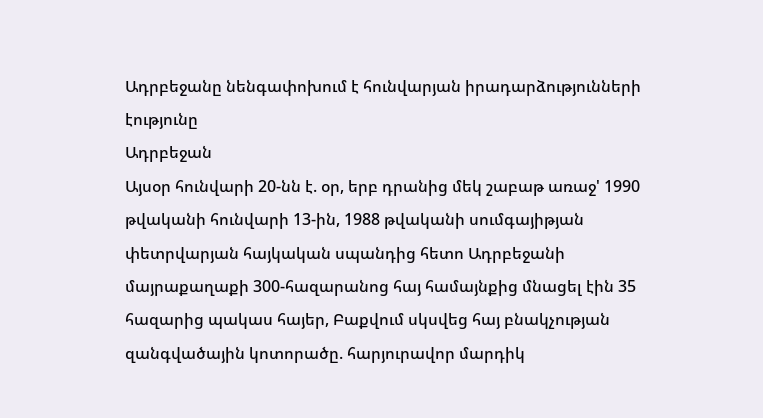Ադրբեջանը նենգափոխում է հունվարյան իրադարձությունների էությունը
Ադրբեջան
Այսօր հունվարի 20-նն է. օր, երբ դրանից մեկ շաբաթ առաջ' 1990 թվականի հունվարի 13-ին, 1988 թվականի սումգայիթյան փետրվարյան հայկական սպանդից հետո Ադրբեջանի մայրաքաղաքի 300-հազարանոց հայ համայնքից մնացել էին 35 հազարից պակաս հայեր, Բաքվում սկսվեց հայ բնակչության զանգվածային կոտորածը. հարյուրավոր մարդիկ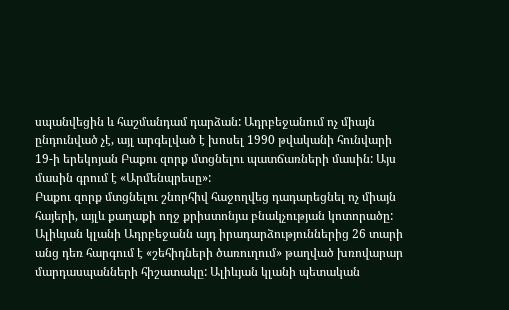սպանվեցին և հաշմանդամ դարձան: Ադրբեջանում ոչ միայն ընդունված չէ, այլ արգելված է խոսել 1990 թվականի հունվարի 19-ի երեկոյան Բաքու զորք մտցնելու պատճառների մասին: Այս մասին գրում է «Արմենպրեսը»:
Բաքու զորք մտցնելու շնորհիվ հաջողվեց դադարեցնել ոչ միայն հայերի, այլև քաղաքի ողջ քրիստոնյա բնակչության կոտորածը: Ալիևյան կլանի Ադրբեջանն այդ իրադարձություններից 26 տարի անց դեռ հարգում է «շեհիդների ծառուղում» թաղված խռովարար մարդասպանների հիշատակը: Ալիևյան կլանի պետական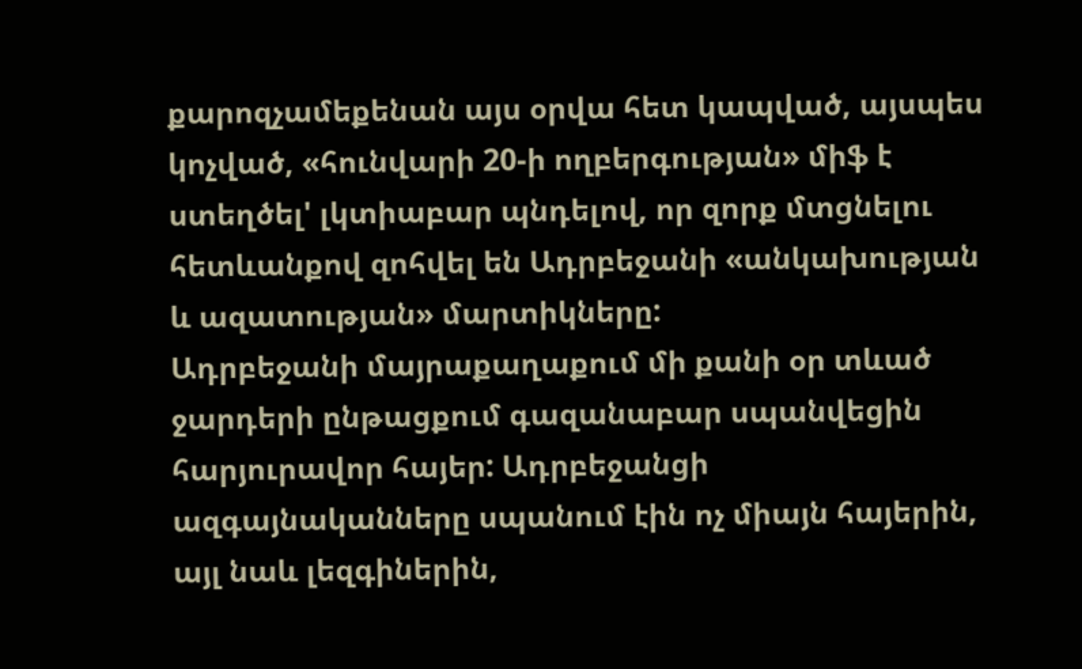քարոզչամեքենան այս օրվա հետ կապված, այսպես կոչված, «հունվարի 20-ի ողբերգության» միֆ է ստեղծել' լկտիաբար պնդելով, որ զորք մտցնելու հետևանքով զոհվել են Ադրբեջանի «անկախության և ազատության» մարտիկները:
Ադրբեջանի մայրաքաղաքում մի քանի օր տևած ջարդերի ընթացքում գազանաբար սպանվեցին հարյուրավոր հայեր: Ադրբեջանցի ազգայնականները սպանում էին ոչ միայն հայերին, այլ նաև լեզգիներին,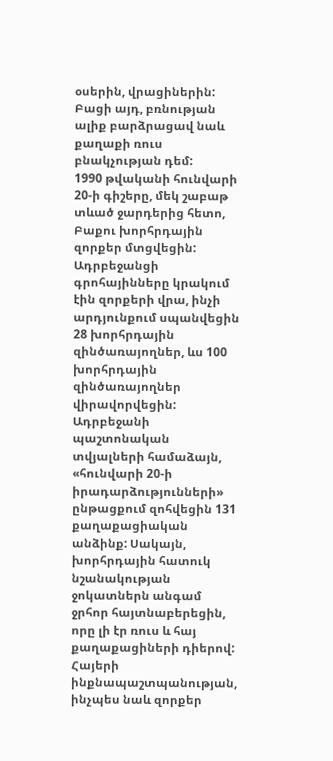օսերին, վրացիներին: Բացի այդ, բռնության ալիք բարձրացավ նաև քաղաքի ռուս բնակչության դեմ:
1990 թվականի հունվարի 20-ի գիշերը, մեկ շաբաթ տևած ջարդերից հետո, Բաքու խորհրդային զորքեր մտցվեցին: Ադրբեջանցի գրոհայինները կրակում էին զորքերի վրա, ինչի արդյունքում սպանվեցին 28 խորհրդային զինծառայողներ, ևս 100 խորհրդային զինծառայողներ վիրավորվեցին: Ադրբեջանի պաշտոնական տվյալների համաձայն, «հունվարի 20-ի իրադարձությունների» ընթացքում զոհվեցին 131 քաղաքացիական անձինք: Սակայն, խորհրդային հատուկ նշանակության ջոկատներն անգամ ջրհոր հայտնաբերեցին, որը լի էր ռուս և հայ քաղաքացիների դիերով:
Հայերի ինքնապաշտպանության, ինչպես նաև զորքեր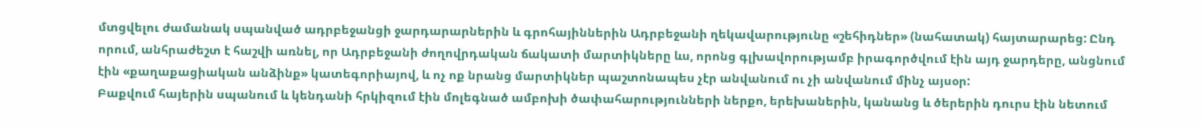մտցվելու ժամանակ սպանված ադրբեջանցի ջարդարարներին և գրոհայիններին Ադրբեջանի ղեկավարությունը «շեհիդներ» (նահատակ) հայտարարեց: Ընդ որում, անհրաժեշտ է հաշվի առնել, որ Ադրբեջանի ժողովրդական ճակատի մարտիկները ևս, որոնց գլխավորությամբ իրագործվում էին այդ ջարդերը, անցնում էին «քաղաքացիական անձինք» կատեգորիայով, և ոչ ոք նրանց մարտիկներ պաշտոնապես չէր անվանում ու չի անվանում մինչ այսօր:
Բաքվում հայերին սպանում և կենդանի հրկիզում էին մոլեգնած ամբոխի ծափահարությունների ներքո, երեխաներին, կանանց և ծերերին դուրս էին նետում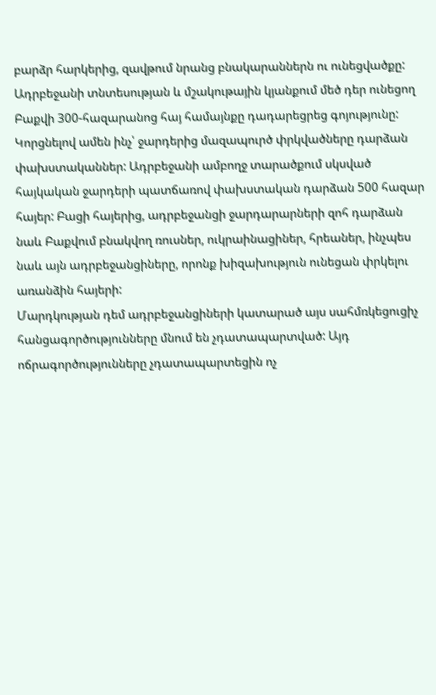բարձր հարկերից, զավթում նրանց բնակարաններն ու ունեցվածքը: Ադրբեջանի տնտեսության և մշակութային կյանքում մեծ դեր ունեցող Բաքվի 300-հազարանոց հայ համայնքը դադարեցրեց գոյությունը: Կորցնելով ամեն ինչ՝ ջարդերից մազապուրծ փրկվածները դարձան փախստականներ: Ադրբեջանի ամբողջ տարածքում սկսված հայկական ջարդերի պատճառով փախստական դարձան 500 հազար հայեր: Բացի հայերից, ադրբեջանցի ջարդարարների զոհ դարձան նաև Բաքվում բնակվող ռուսներ, ուկրաինացիներ, հրեաներ, ինչպես նաև այն ադրբեջանցիները, որոնք խիզախություն ունեցան փրկելու առանձին հայերի:
Մարդկության դեմ ադրբեջանցիների կատարած այս սահմռկեցուցիչ հանցագործությունները մնում են չդատապարտված: Այդ ոճրագործությունները չդատապարտեցին ոչ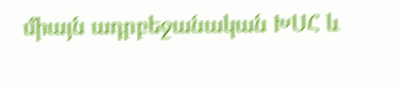միայն ադրբեջանական ԽՍՀ և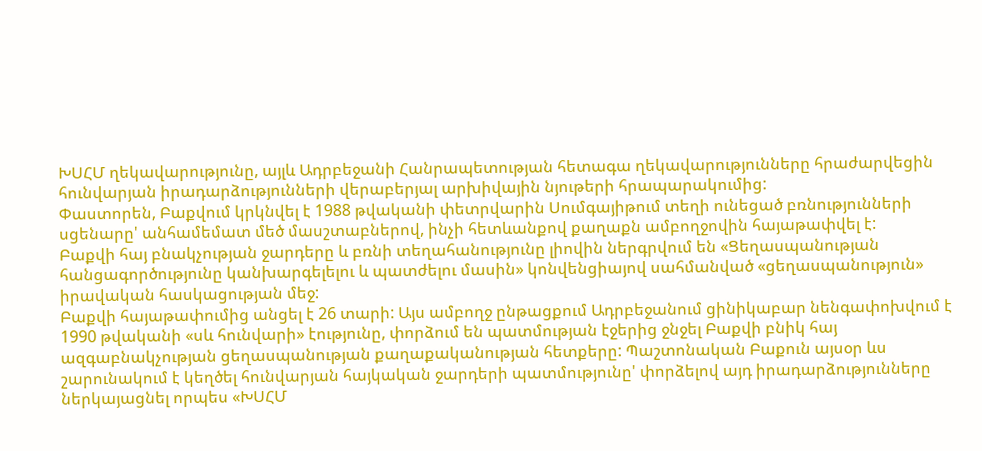ԽՍՀՄ ղեկավարությունը, այլև Ադրբեջանի Հանրապետության հետագա ղեկավարությունները հրաժարվեցին հունվարյան իրադարձությունների վերաբերյալ արխիվային նյութերի հրապարակումից:
Փաստորեն, Բաքվում կրկնվել է 1988 թվականի փետրվարին Սումգայիթում տեղի ունեցած բռնությունների սցենարը' անհամեմատ մեծ մասշտաբներով, ինչի հետևանքով քաղաքն ամբողջովին հայաթափվել է:
Բաքվի հայ բնակչության ջարդերը և բռնի տեղահանությունը լիովին ներգրվում են «Ցեղասպանության հանցագործությունը կանխարգելելու և պատժելու մասին» կոնվենցիայով սահմանված «ցեղասպանություն» իրավական հասկացության մեջ:
Բաքվի հայաթափումից անցել է 26 տարի: Այս ամբողջ ընթացքում Ադրբեջանում ցինիկաբար նենգափոխվում է 1990 թվականի «սև հունվարի» էությունը, փորձում են պատմության էջերից ջնջել Բաքվի բնիկ հայ ազգաբնակչության ցեղասպանության քաղաքականության հետքերը: Պաշտոնական Բաքուն այսօր ևս շարունակում է կեղծել հունվարյան հայկական ջարդերի պատմությունը' փորձելով այդ իրադարձությունները ներկայացնել որպես «ԽՍՀՄ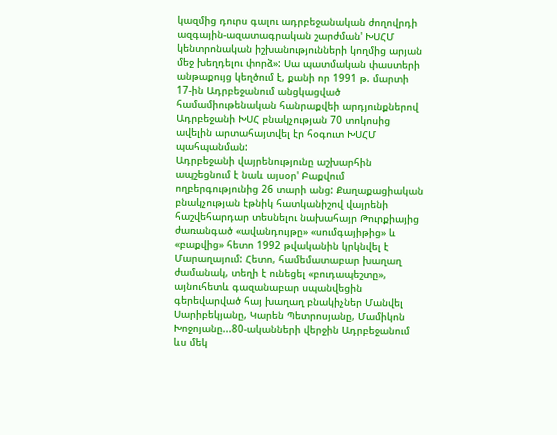կազմից դուրս գալու ադրբեջանական ժողովրդի ազգային-ազատագրական շարժման' ԽՍՀՄ կենտրոնական իշխանությունների կողմից արյան մեջ խեղդելու փորձ»: Սա պատմական փաստերի անթաքույց կեղծում է, քանի որ 1991 թ. մարտի 17-ին Ադրբեջանում անցկացված համամիութենական հանրաքվեի արդյունքներով Ադրբեջանի ԽՍՀ բնակչության 70 տոկոսից ավելին արտահայտվել էր հօգուտ ԽՍՀՄ պահպանման:
Ադրբեջանի վայրենությունը աշխարհին ապշեցնում է նաև այսօր' Բաքվում ողբերգությունից 26 տարի անց: Քաղաքացիական բնակչության էթնիկ հատկանիշով վայրենի հաշվեհարդար տեսնելու նախահայր Թուրքիայից ժառանգած «ավանդույթը» «սումգայիթից» և «բաքվից» հետո 1992 թվականին կրկնվել է Մարաղայում: Հետո, համեմատաբար խաղաղ ժամանակ, տեղի է ունեցել «բուդապեշտը», այնուհետև գազանաբար սպանվեցին գերեվարված հայ խաղաղ բնակիչներ Մանվել Սարիբեկյանը, Կարեն Պետրոսյանը, Մամիկոն Խոջոյանը...80-ականների վերջին Ադրբեջանում ևս մեկ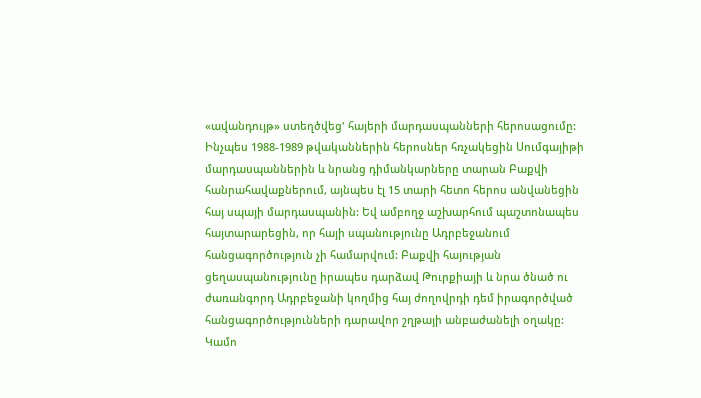«ավանդույթ» ստեղծվեց' հայերի մարդասպանների հերոսացումը: Ինչպես 1988-1989 թվականներին հերոսներ հռչակեցին Սումգայիթի մարդասպաններին և նրանց դիմանկարները տարան Բաքվի հանրահավաքներում, այնպես էլ 15 տարի հետո հերոս անվանեցին հայ սպայի մարդասպանին: Եվ ամբողջ աշխարհում պաշտոնապես հայտարարեցին, որ հայի սպանությունը Ադրբեջանում հանցագործություն չի համարվում: Բաքվի հայության ցեղասպանությունը իրապես դարձավ Թուրքիայի և նրա ծնած ու ժառանգորդ Ադրբեջանի կողմից հայ ժողովրդի դեմ իրագործված հանցագործությունների դարավոր շղթայի անբաժանելի օղակը:
Կամո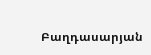Բաղդասարյան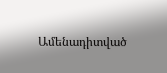Ամենադիտված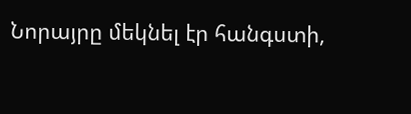Նորայրը մեկնել էր հանգստի,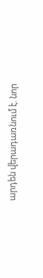արդեն վերադառնում է. նոր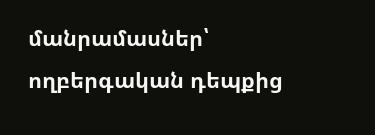մանրամասներ՝ ողբերգական դեպքից